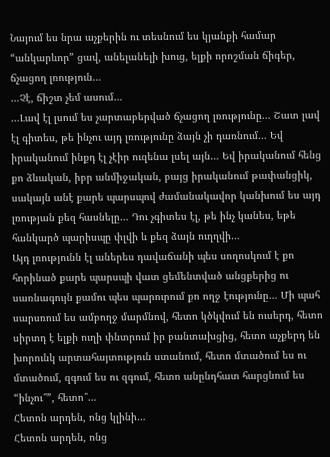Նայում ես նրա աչքերին ու տեսնում ես կյանքի համար “անկարևոր” ցավ, անելանելի խուց, ելքի որոշման ճիգեր, ճչացող լռություն…
…Չէ, ճիշտ չեմ ասում…
…Լավ էլ լսում ես չարտաբերված ճչացող լռությունը… Շատ լավ էլ գիտես, թե ինչու այդ լռությունը ձայն չի դառնում… Եվ իրականում ինքդ էլ չէիր ուզենա լսել այն… Եվ իրականում հենց քո ձևական, իբր անմիջական, բայց իրականում թափանցիկ, սակայն անէ քարե պարսպով ժամանակավոր կանխում ես այդ լռության քեզ հասնելը… Դու չգիտես էլ, թե ինչ կանես, եթե հանկարծ պարիսպը փլվի և քեզ ձայն ուղղվի…
Այդ լռությունն էլ աներես դավաճանի պես սողոսկում է քո հորինած քարե պարսպի վատ ցեմենտված անցքերից ու սառնագույն քամու պես պարուրում քո ողջ էությունը… Մի պահ սարսռում ես ամբողջ մարմնով, հետո կծկվում են ուսերդ, հետո սիրտդ է ելքի ուղի փնտրում իր բանտախցից, հետո աչքերդ են խորունկ արտահայտություն ստանում, հետո մտածում ես ու մտածում, զգում ես ու զգում, հետո անընդհատ հարցնում ես “ինչու՞”, հետո՞…
Հետոն արդեն, ոնց կլինի…
Հետոն արդեն, ոնց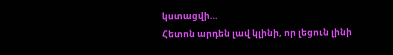կստացվի…
Հետոն արդեն լավ կլինի, որ լեցուն լինի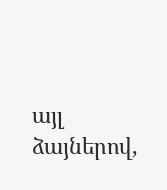այլ ձայներով,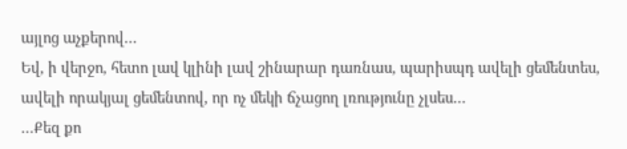այլոց աչքերով…
Եվ, ի վերջո, հետո լավ կլինի լավ շինարար դառնաս, պարիսպդ ավելի ցեմենտես, ավելի որակյալ ցեմենտով, որ ոչ մեկի ճչացող լռությունը չլսես…
…Քեզ քո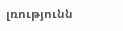լռությունն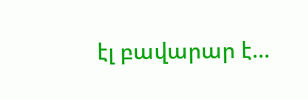էլ բավարար է…